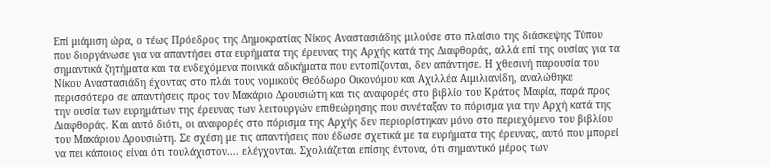Επί μιάμιση ώρα, ο τέως Πρόεδρος της Δημοκρατίας Νίκος Αναστασιάδης μιλούσε στο πλαίσιο της διάσκεψης Τύπου που διοργάνωσε για να απαντήσει στα ευρήματα της έρευνας της Αρχής κατά της Διαφθοράς, αλλά επί της ουσίας για τα σημαντικά ζητήματα και τα ενδεχόμενα ποινικά αδικήματα που εντοπίζονται, δεν απάντησε. Η χθεσινή παρουσία του Νίκου Αναστασιάδη έχοντας στο πλάι τους νομικούς Θεόδωρο Οικονόμου και Αχιλλέα Αιμιλιανίδη, αναλώθηκε περισσότερο σε απαντήσεις προς τον Μακάριο Δρουσιώτη και τις αναφορές στο βιβλίο του Κράτος Μαφία, παρά προς την ουσία των ευρημάτων της έρευνας των λειτουργών επιθεώρησης που συνέταξαν το πόρισμα για την Αρχή κατά της Διαφθοράς. Και αυτό διότι, οι αναφορές στο πόρισμα της Αρχής δεν περιορίστηκαν μόνο στο περιεχόμενο του βιβλίου του Μακάριου Δρουσιώτη. Σε σχέση με τις απαντήσεις που έδωσε σχετικά με τα ευρήματα της έρευνας, αυτό που μπορεί να πει κάποιος είναι ότι τουλάχιστον…. ελέγχονται. Σχολιάζεται επίσης έντονα, ότι σημαντικό μέρος των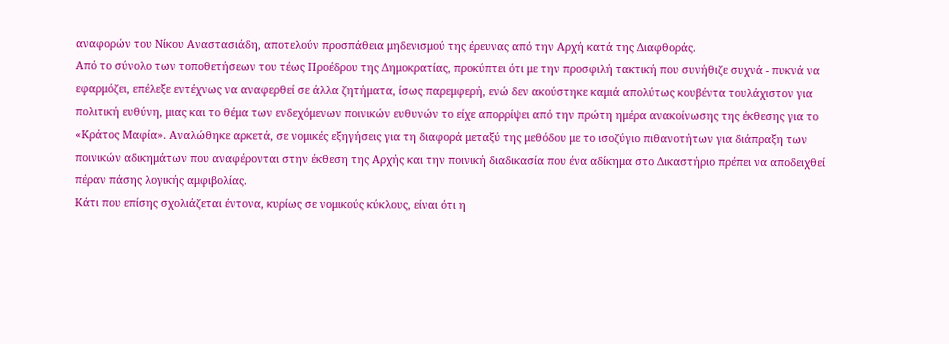αναφορών του Νίκου Αναστασιάδη, αποτελούν προσπάθεια μηδενισμού της έρευνας από την Αρχή κατά της Διαφθοράς.
Από το σύνολο των τοποθετήσεων του τέως Προέδρου της Δημοκρατίας, προκύπτει ότι με την προσφιλή τακτική που συνήθιζε συχνά - πυκνά να εφαρμόζει, επέλεξε εντέχνως να αναφερθεί σε άλλα ζητήματα, ίσως παρεμφερή, ενώ δεν ακούστηκε καμιά απολύτως κουβέντα τουλάχιστον για πολιτική ευθύνη, μιας και το θέμα των ενδεχόμενων ποινικών ευθυνών το είχε απορρίψει από την πρώτη ημέρα ανακοίνωσης της έκθεσης για το «Κράτος Μαφία». Αναλώθηκε αρκετά, σε νομικές εξηγήσεις για τη διαφορά μεταξύ της μεθόδου με το ισοζύγιο πιθανοτήτων για διάπραξη των ποινικών αδικημάτων που αναφέρονται στην έκθεση της Αρχής και την ποινική διαδικασία που ένα αδίκημα στο Δικαστήριο πρέπει να αποδειχθεί πέραν πάσης λογικής αμφιβολίας.
Κάτι που επίσης σχολιάζεται έντονα, κυρίως σε νομικούς κύκλους, είναι ότι η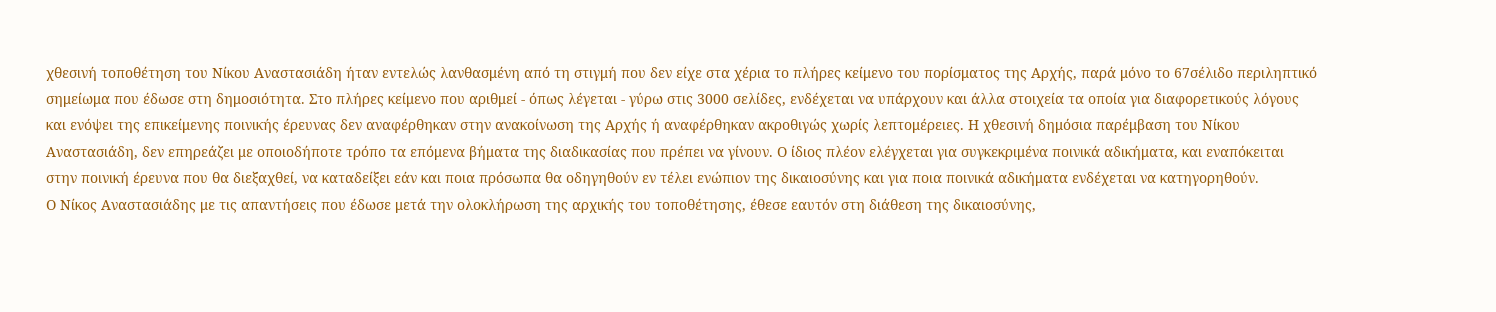χθεσινή τοποθέτηση του Νίκου Αναστασιάδη ήταν εντελώς λανθασμένη από τη στιγμή που δεν είχε στα χέρια το πλήρες κείμενο του πορίσματος της Αρχής, παρά μόνο το 67σέλιδο περιληπτικό σημείωμα που έδωσε στη δημοσιότητα. Στο πλήρες κείμενο που αριθμεί - όπως λέγεται - γύρω στις 3000 σελίδες, ενδέχεται να υπάρχουν και άλλα στοιχεία τα οποία για διαφορετικούς λόγους και ενόψει της επικείμενης ποινικής έρευνας δεν αναφέρθηκαν στην ανακοίνωση της Αρχής ή αναφέρθηκαν ακροθιγώς χωρίς λεπτομέρειες. Η χθεσινή δημόσια παρέμβαση του Νίκου Αναστασιάδη, δεν επηρεάζει με οποιοδήποτε τρόπο τα επόμενα βήματα της διαδικασίας που πρέπει να γίνουν. Ο ίδιος πλέον ελέγχεται για συγκεκριμένα ποινικά αδικήματα, και εναπόκειται στην ποινική έρευνα που θα διεξαχθεί, να καταδείξει εάν και ποια πρόσωπα θα οδηγηθούν εν τέλει ενώπιον της δικαιοσύνης και για ποια ποινικά αδικήματα ενδέχεται να κατηγορηθούν.
Ο Νίκος Αναστασιάδης με τις απαντήσεις που έδωσε μετά την ολοκλήρωση της αρχικής του τοποθέτησης, έθεσε εαυτόν στη διάθεση της δικαιοσύνης,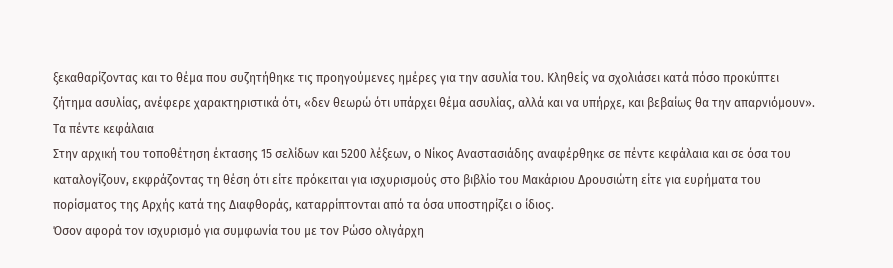ξεκαθαρίζοντας και το θέμα που συζητήθηκε τις προηγούμενες ημέρες για την ασυλία του. Κληθείς να σχολιάσει κατά πόσο προκύπτει ζήτημα ασυλίας, ανέφερε χαρακτηριστικά ότι, «δεν θεωρώ ότι υπάρχει θέμα ασυλίας, αλλά και να υπήρχε, και βεβαίως θα την απαρνιόμουν».
Τα πέντε κεφάλαια
Στην αρχική του τοποθέτηση έκτασης 15 σελίδων και 5200 λέξεων, ο Νίκος Αναστασιάδης αναφέρθηκε σε πέντε κεφάλαια και σε όσα του καταλογίζουν, εκφράζοντας τη θέση ότι είτε πρόκειται για ισχυρισμούς στο βιβλίο του Μακάριου Δρουσιώτη είτε για ευρήματα του πορίσματος της Αρχής κατά της Διαφθοράς, καταρρίπτονται από τα όσα υποστηρίζει ο ίδιος.
Όσον αφορά τον ισχυρισμό για συμφωνία του με τον Ρώσο ολιγάρχη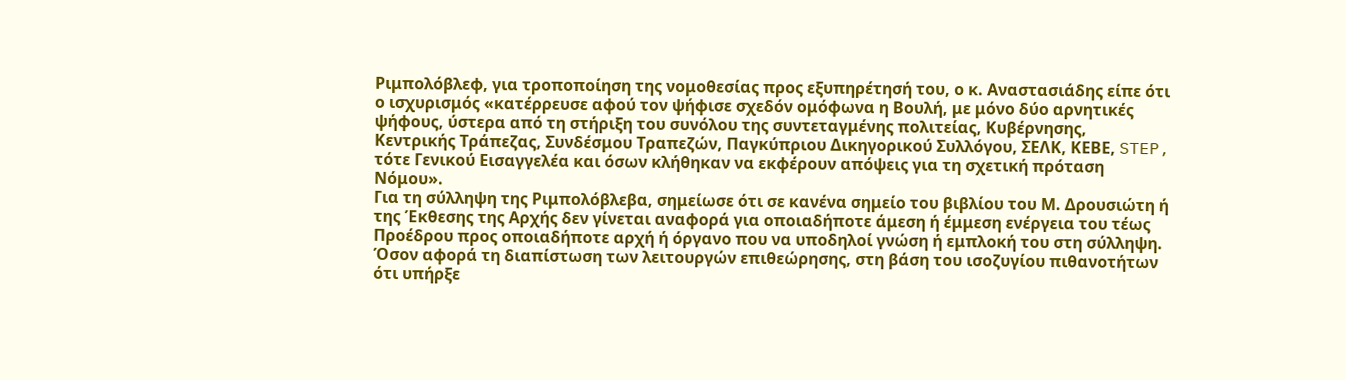Ριμπολόβλεφ, για τροποποίηση της νομοθεσίας προς εξυπηρέτησή του, ο κ. Αναστασιάδης είπε ότι ο ισχυρισμός «κατέρρευσε αφού τον ψήφισε σχεδόν ομόφωνα η Βουλή, με μόνο δύο αρνητικές ψήφους, ύστερα από τη στήριξη του συνόλου της συντεταγμένης πολιτείας, Κυβέρνησης, Κεντρικής Τράπεζας, Συνδέσμου Τραπεζών, Παγκύπριου Δικηγορικού Συλλόγου, ΣΕΛΚ, ΚΕΒΕ, STEP, τότε Γενικού Εισαγγελέα και όσων κλήθηκαν να εκφέρουν απόψεις για τη σχετική πρόταση Νόμου».
Για τη σύλληψη της Ριμπολόβλεβα, σημείωσε ότι σε κανένα σημείο του βιβλίου του Μ. Δρουσιώτη ή της Έκθεσης της Αρχής δεν γίνεται αναφορά για οποιαδήποτε άμεση ή έμμεση ενέργεια του τέως Προέδρου προς οποιαδήποτε αρχή ή όργανο που να υποδηλοί γνώση ή εμπλοκή του στη σύλληψη.
Όσον αφορά τη διαπίστωση των λειτουργών επιθεώρησης, στη βάση του ισοζυγίου πιθανοτήτων ότι υπήρξε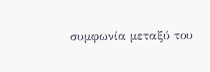συμφωνία μεταξύ του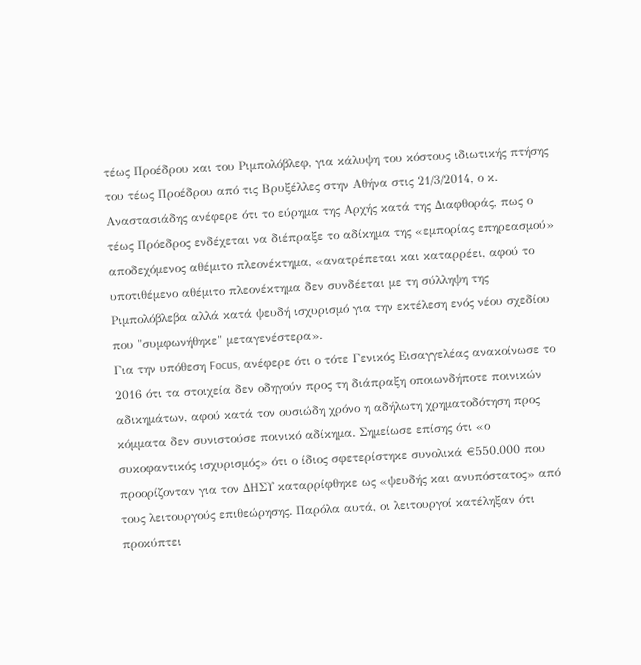τέως Προέδρου και του Ριμπολόβλεφ, για κάλυψη του κόστους ιδιωτικής πτήσης του τέως Προέδρου από τις Βρυξέλλες στην Αθήνα στις 21/3/2014, ο κ. Αναστασιάδης ανέφερε ότι το εύρημα της Αρχής κατά της Διαφθοράς, πως ο τέως Πρόεδρος ενδέχεται να διέπραξε το αδίκημα της «εμπορίας επηρεασμού» αποδεχόμενος αθέμιτο πλεονέκτημα, «ανατρέπεται και καταρρέει, αφού το υποτιθέμενο αθέμιτο πλεονέκτημα δεν συνδέεται με τη σύλληψη της Ριμπολόβλεβα αλλά κατά ψευδή ισχυρισμό για την εκτέλεση ενός νέου σχεδίου που "συμφωνήθηκε" μεταγενέστερα».
Για την υπόθεση Focus, ανέφερε ότι ο τότε Γενικός Εισαγγελέας ανακοίνωσε το 2016 ότι τα στοιχεία δεν οδηγούν προς τη διάπραξη οποιωνδήποτε ποινικών αδικημάτων, αφού κατά τον ουσιώδη χρόνο η αδήλωτη χρηματοδότηση προς κόμματα δεν συνιστούσε ποινικό αδίκημα. Σημείωσε επίσης ότι «ο συκοφαντικός ισχυρισμός» ότι ο ίδιος σφετερίστηκε συνολικά €550.000 που προορίζονταν για τον ΔΗΣΥ καταρρίφθηκε ως «ψευδής και ανυπόστατος» από τους λειτουργούς επιθεώρησης. Παρόλα αυτά, οι λειτουργοί κατέληξαν ότι προκύπτει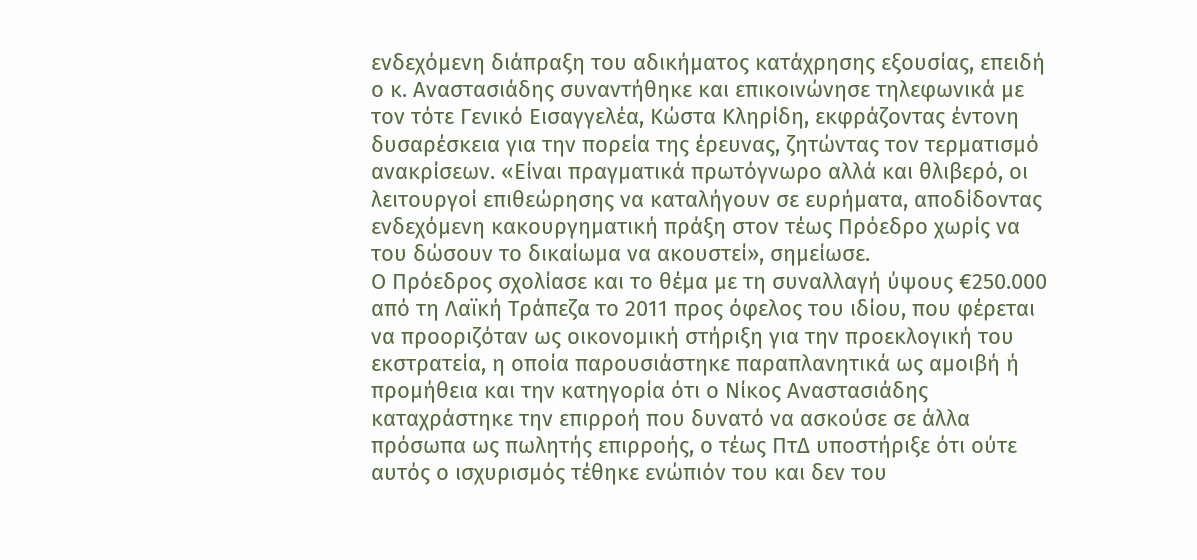ενδεχόμενη διάπραξη του αδικήματος κατάχρησης εξουσίας, επειδή ο κ. Αναστασιάδης συναντήθηκε και επικοινώνησε τηλεφωνικά με τον τότε Γενικό Εισαγγελέα, Κώστα Κληρίδη, εκφράζοντας έντονη δυσαρέσκεια για την πορεία της έρευνας, ζητώντας τον τερματισμό ανακρίσεων. «Είναι πραγματικά πρωτόγνωρο αλλά και θλιβερό, οι λειτουργοί επιθεώρησης να καταλήγουν σε ευρήματα, αποδίδοντας ενδεχόμενη κακουργηματική πράξη στον τέως Πρόεδρο χωρίς να του δώσουν το δικαίωμα να ακουστεί», σημείωσε.
Ο Πρόεδρος σχολίασε και το θέμα με τη συναλλαγή ύψους €250.000 από τη Λαϊκή Τράπεζα το 2011 προς όφελος του ιδίου, που φέρεται να προοριζόταν ως οικονομική στήριξη για την προεκλογική του εκστρατεία, η οποία παρουσιάστηκε παραπλανητικά ως αμοιβή ή προμήθεια και την κατηγορία ότι ο Νίκος Αναστασιάδης καταχράστηκε την επιρροή που δυνατό να ασκούσε σε άλλα πρόσωπα ως πωλητής επιρροής, ο τέως ΠτΔ υποστήριξε ότι ούτε αυτός ο ισχυρισμός τέθηκε ενώπιόν του και δεν του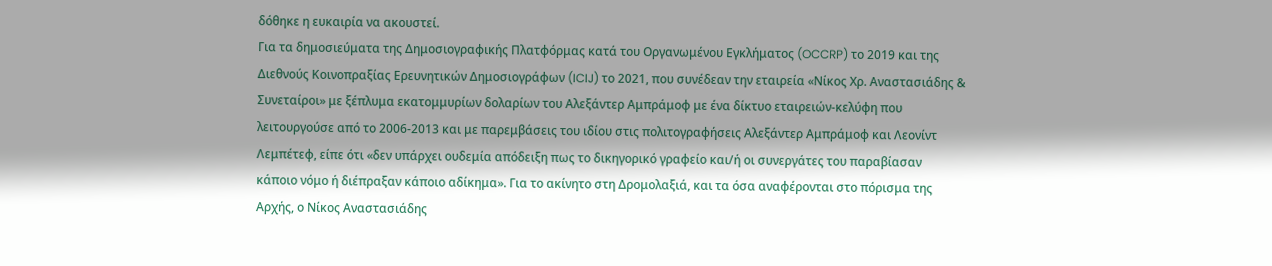δόθηκε η ευκαιρία να ακουστεί.
Για τα δημοσιεύματα της Δημοσιογραφικής Πλατφόρμας κατά του Οργανωμένου Εγκλήματος (OCCRP) το 2019 και της Διεθνούς Κοινοπραξίας Ερευνητικών Δημοσιογράφων (ICIJ) το 2021, που συνέδεαν την εταιρεία «Νίκος Χρ. Αναστασιάδης & Συνεταίροι» με ξέπλυμα εκατομμυρίων δολαρίων του Αλεξάντερ Αμπράμοφ με ένα δίκτυο εταιρειών-κελύφη που λειτουργούσε από το 2006-2013 και με παρεμβάσεις του ιδίου στις πολιτογραφήσεις Αλεξάντερ Αμπράμοφ και Λεονίντ Λεμπέτεφ, είπε ότι «δεν υπάρχει ουδεμία απόδειξη πως το δικηγορικό γραφείο και/ή οι συνεργάτες του παραβίασαν κάποιο νόμο ή διέπραξαν κάποιο αδίκημα». Για το ακίνητο στη Δρομολαξιά, και τα όσα αναφέρονται στο πόρισμα της Αρχής, ο Νίκος Αναστασιάδης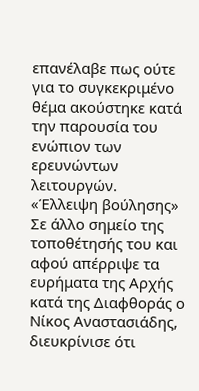επανέλαβε πως ούτε για το συγκεκριμένο θέμα ακούστηκε κατά την παρουσία του ενώπιον των ερευνώντων λειτουργών.
«Έλλειψη βούλησης»
Σε άλλο σημείο της τοποθέτησής του και αφού απέρριψε τα ευρήματα της Αρχής κατά της Διαφθοράς ο Νίκος Αναστασιάδης, διευκρίνισε ότι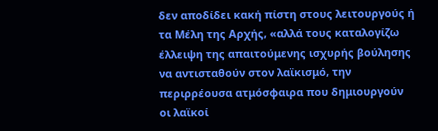δεν αποδίδει κακή πίστη στους λειτουργούς ή τα Μέλη της Αρχής, «αλλά τους καταλογίζω έλλειψη της απαιτούμενης ισχυρής βούλησης να αντισταθούν στον λαϊκισμό, την περιρρέουσα ατμόσφαιρα που δημιουργούν οι λαϊκοί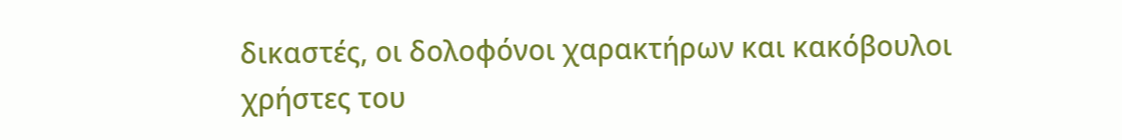δικαστές, οι δολοφόνοι χαρακτήρων και κακόβουλοι χρήστες του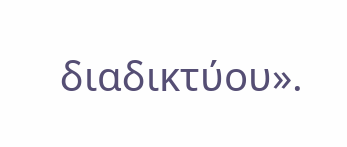διαδικτύου».